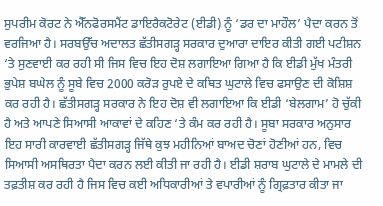ਸੁਪਰੀਮ ਕੋਰਟ ਨੇ ਐੱਨਫੋਰਸਮੈਂਟ ਡਾਇਰੈਕਟੋਰੇਟ (ਈਡੀ) ਨੂੰ ‘ਡਰ ਦਾ ਮਾਹੌਲ’ ਪੈਦਾ ਕਰਨ ਤੋਂ ਵਰਜਿਆ ਹੈ। ਸਰਬਉੱਚ ਅਦਾਲਤ ਛੱਤੀਸਗੜ੍ਹ ਸਰਕਾਰ ਦੁਆਰਾ ਦਾਇਰ ਕੀਤੀ ਗਈ ਪਟੀਸ਼ਨ ‘ਤੇ ਸੁਣਵਾਈ ਕਰ ਰਹੀ ਸੀ ਜਿਸ ਵਿਚ ਇਹ ਦੋਸ਼ ਲਗਾਇਆ ਗਿਆ ਹੈ ਕਿ ਈਡੀ ਮੁੱਖ ਮੰਤਰੀ ਭੁਪੇਸ਼ ਬਘੇਲ ਨੂੰ ਸੂਬੇ ਵਿਚ 2000 ਕਰੋੜ ਰੁਪਏ ਦੇ ਕਥਿਤ ਘੁਟਾਲੇ ਵਿਚ ਫਸਾਉਣ ਦੀ ਕੋਸ਼ਿਸ਼ ਕਰ ਰਹੀ ਹੈ। ਛੱਤੀਸਗੜ੍ਹ ਸਰਕਾਰ ਨੇ ਇਹ ਦੋਸ਼ ਵੀ ਲਗਾਇਆ ਕਿ ਈਡੀ ‘ਬੇਲਗਾਮ’ ਹੋ ਚੁੱਕੀ ਹੈ ਅਤੇ ਆਪਣੇ ਸਿਆਸੀ ਆਕਾਵਾਂ ਦੇ ਕਹਿਣ ‘ਤੇ ਕੰਮ ਕਰ ਰਹੀ ਹੈ। ਸੂਬਾ ਸਰਕਾਰ ਅਨੁਸਾਰ ਇਹ ਸਾਰੀ ਕਾਰਵਾਈ ਛੱਤੀਸਗੜ੍ਹ ਜਿੱਥੇ ਕੁਝ ਮਹੀਨਿਆਂ ਬਾਅਦ ਚੋਣਾਂ ਹੋਣੀਆਂ ਹਨ, ਵਿਚ ਸਿਆਸੀ ਅਸਥਿਰਤਾ ਪੈਦਾ ਕਰਨ ਲਈ ਕੀਤੀ ਜਾ ਰਹੀ ਹੈ। ਈਡੀ ਸ਼ਰਾਬ ਘੁਟਾਲੇ ਦੇ ਮਾਮਲੇ ਦੀ ਤਫ਼ਤੀਸ਼ ਕਰ ਰਹੀ ਹੈ ਜਿਸ ਵਿਚ ਕਈ ਅਧਿਕਾਰੀਆਂ ਤੇ ਵਪਾਰੀਆਂ ਨੂੰ ਗ੍ਰਿਫ਼ਤਾਰ ਕੀਤਾ ਜਾ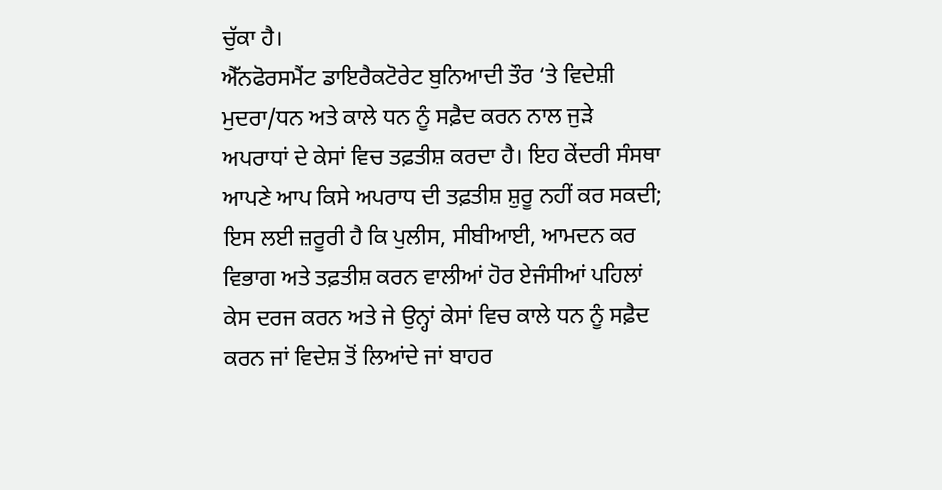ਚੁੱਕਾ ਹੈ।
ਐੱਨਫੋਰਸਮੈਂਟ ਡਾਇਰੈਕਟੋਰੇਟ ਬੁਨਿਆਦੀ ਤੌਰ ‘ਤੇ ਵਿਦੇਸ਼ੀ ਮੁਦਰਾ/ਧਨ ਅਤੇ ਕਾਲੇ ਧਨ ਨੂੰ ਸਫ਼ੈਦ ਕਰਨ ਨਾਲ ਜੁੜੇ ਅਪਰਾਧਾਂ ਦੇ ਕੇਸਾਂ ਵਿਚ ਤਫ਼ਤੀਸ਼ ਕਰਦਾ ਹੈ। ਇਹ ਕੇਂਦਰੀ ਸੰਸਥਾ ਆਪਣੇ ਆਪ ਕਿਸੇ ਅਪਰਾਧ ਦੀ ਤਫ਼ਤੀਸ਼ ਸ਼ੁਰੂ ਨਹੀਂ ਕਰ ਸਕਦੀ; ਇਸ ਲਈ ਜ਼ਰੂਰੀ ਹੈ ਕਿ ਪੁਲੀਸ, ਸੀਬੀਆਈ, ਆਮਦਨ ਕਰ ਵਿਭਾਗ ਅਤੇ ਤਫ਼ਤੀਸ਼ ਕਰਨ ਵਾਲੀਆਂ ਹੋਰ ਏਜੰਸੀਆਂ ਪਹਿਲਾਂ ਕੇਸ ਦਰਜ ਕਰਨ ਅਤੇ ਜੇ ਉਨ੍ਹਾਂ ਕੇਸਾਂ ਵਿਚ ਕਾਲੇ ਧਨ ਨੂੰ ਸਫ਼ੈਦ ਕਰਨ ਜਾਂ ਵਿਦੇਸ਼ ਤੋਂ ਲਿਆਂਦੇ ਜਾਂ ਬਾਹਰ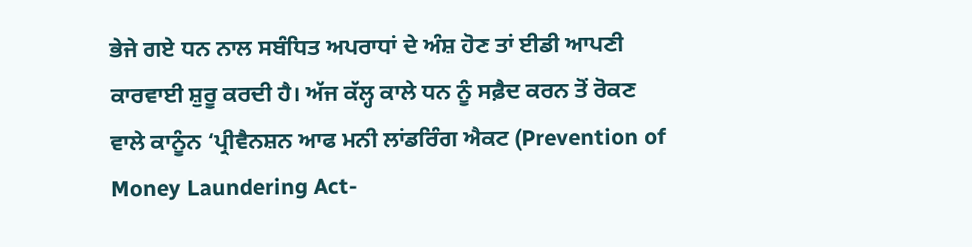ਭੇਜੇ ਗਏ ਧਨ ਨਾਲ ਸਬੰਧਿਤ ਅਪਰਾਧਾਂ ਦੇ ਅੰਸ਼ ਹੋਣ ਤਾਂ ਈਡੀ ਆਪਣੀ ਕਾਰਵਾਈ ਸ਼ੁਰੂ ਕਰਦੀ ਹੈ। ਅੱਜ ਕੱਲ੍ਹ ਕਾਲੇ ਧਨ ਨੂੰ ਸਫ਼ੈਦ ਕਰਨ ਤੋਂ ਰੋਕਣ ਵਾਲੇ ਕਾਨੂੰਨ ‘ਪ੍ਰੀਵੈਨਸ਼ਨ ਆਫ ਮਨੀ ਲਾਂਡਰਿੰਗ ਐਕਟ (Prevention of Money Laundering Act-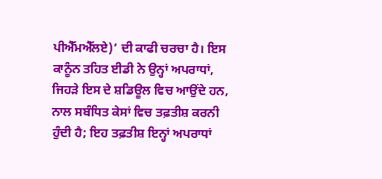ਪੀਐੱਮਐੱਲਏ)’ ਦੀ ਕਾਫੀ ਚਰਚਾ ਹੈ। ਇਸ ਕਾਨੂੰਨ ਤਹਿਤ ਈਡੀ ਨੇ ਉਨ੍ਹਾਂ ਅਪਰਾਧਾਂ, ਜਿਹੜੇ ਇਸ ਦੇ ਸ਼ਡਿਊਲ ਵਿਚ ਆਉਂਦੇ ਹਨ, ਨਾਲ ਸਬੰਧਿਤ ਕੇਸਾਂ ਵਿਚ ਤਫ਼ਤੀਸ਼ ਕਰਨੀ ਹੁੰਦੀ ਹੈ; ਇਹ ਤਫ਼ਤੀਸ਼ ਇਨ੍ਹਾਂ ਅਪਰਾਧਾਂ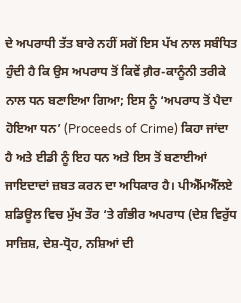ਦੇ ਅਪਰਾਧੀ ਤੱਤ ਬਾਰੇ ਨਹੀਂ ਸਗੋਂ ਇਸ ਪੱਖ ਨਾਲ ਸਬੰਧਿਤ ਹੁੰਦੀ ਹੈ ਕਿ ਉਸ ਅਪਰਾਧ ਤੋਂ ਕਿਵੇਂ ਗ਼ੈਰ-ਕਾਨੂੰਨੀ ਤਰੀਕੇ ਨਾਲ ਧਨ ਬਣਾਇਆ ਗਿਆ; ਇਸ ਨੂੰ ‘ਅਪਰਾਧ ਤੋਂ ਪੈਦਾ ਹੋਇਆ ਧਨ’ (Proceeds of Crime) ਕਿਹਾ ਜਾਂਦਾ ਹੈ ਅਤੇ ਈਡੀ ਨੂੰ ਇਹ ਧਨ ਅਤੇ ਇਸ ਤੋਂ ਬਣਾਈਆਂ ਜਾਇਦਾਦਾਂ ਜ਼ਬਤ ਕਰਨ ਦਾ ਅਧਿਕਾਰ ਹੈ। ਪੀਐੱਮਐੱਲਏ ਸ਼ਡਿਊਲ ਵਿਚ ਮੁੱਖ ਤੌਰ ‘ਤੇ ਗੰਭੀਰ ਅਪਰਾਧ (ਦੇਸ਼ ਵਿਰੁੱਧ ਸਾਜ਼ਿਸ਼, ਦੇਸ਼-ਧ੍ਰੋਹ, ਨਸ਼ਿਆਂ ਦੀ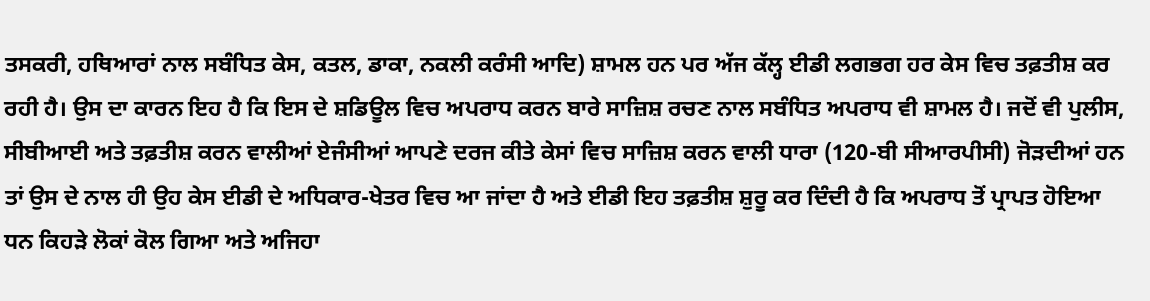ਤਸਕਰੀ, ਹਥਿਆਰਾਂ ਨਾਲ ਸਬੰਧਿਤ ਕੇਸ, ਕਤਲ, ਡਾਕਾ, ਨਕਲੀ ਕਰੰਸੀ ਆਦਿ) ਸ਼ਾਮਲ ਹਨ ਪਰ ਅੱਜ ਕੱਲ੍ਹ ਈਡੀ ਲਗਭਗ ਹਰ ਕੇਸ ਵਿਚ ਤਫ਼ਤੀਸ਼ ਕਰ ਰਹੀ ਹੈ। ਉਸ ਦਾ ਕਾਰਨ ਇਹ ਹੈ ਕਿ ਇਸ ਦੇ ਸ਼ਡਿਊਲ ਵਿਚ ਅਪਰਾਧ ਕਰਨ ਬਾਰੇ ਸਾਜ਼ਿਸ਼ ਰਚਣ ਨਾਲ ਸਬੰਧਿਤ ਅਪਰਾਧ ਵੀ ਸ਼ਾਮਲ ਹੈ। ਜਦੋਂ ਵੀ ਪੁਲੀਸ, ਸੀਬੀਆਈ ਅਤੇ ਤਫ਼ਤੀਸ਼ ਕਰਨ ਵਾਲੀਆਂ ਏਜੰਸੀਆਂ ਆਪਣੇ ਦਰਜ ਕੀਤੇ ਕੇਸਾਂ ਵਿਚ ਸਾਜ਼ਿਸ਼ ਕਰਨ ਵਾਲੀ ਧਾਰਾ (120-ਬੀ ਸੀਆਰਪੀਸੀ) ਜੋੜਦੀਆਂ ਹਨ ਤਾਂ ਉਸ ਦੇ ਨਾਲ ਹੀ ਉਹ ਕੇਸ ਈਡੀ ਦੇ ਅਧਿਕਾਰ-ਖੇਤਰ ਵਿਚ ਆ ਜਾਂਦਾ ਹੈ ਅਤੇ ਈਡੀ ਇਹ ਤਫ਼ਤੀਸ਼ ਸ਼ੁਰੂ ਕਰ ਦਿੰਦੀ ਹੈ ਕਿ ਅਪਰਾਧ ਤੋਂ ਪ੍ਰਾਪਤ ਹੋਇਆ ਧਨ ਕਿਹੜੇ ਲੋਕਾਂ ਕੋਲ ਗਿਆ ਅਤੇ ਅਜਿਹਾ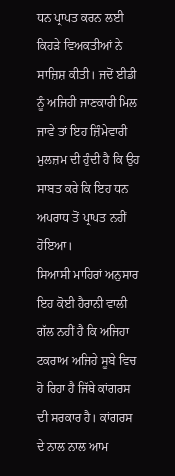ਧਨ ਪ੍ਰਾਪਤ ਕਰਨ ਲਈ ਕਿਹੜੇ ਵਿਅਕਤੀਆਂ ਨੇ ਸਾਜ਼ਿਸ਼ ਕੀਤੀ। ਜਦੋਂ ਈਡੀ ਨੂੰ ਅਜਿਹੀ ਜਾਣਕਾਰੀ ਮਿਲ ਜਾਵੇ ਤਾਂ ਇਹ ਜ਼ਿੰਮੇਵਾਰੀ ਮੁਲਜ਼ਮ ਦੀ ਹੁੰਦੀ ਹੈ ਕਿ ਉਹ ਸਾਬਤ ਕਰੇ ਕਿ ਇਹ ਧਨ ਅਪਰਾਧ ਤੋਂ ਪ੍ਰਾਪਤ ਨਹੀਂ ਹੋਇਆ।
ਸਿਆਸੀ ਮਾਹਿਰਾਂ ਅਨੁਸਾਰ ਇਹ ਕੋਈ ਹੈਰਾਨੀ ਵਾਲੀ ਗੱਲ ਨਹੀਂ ਹੈ ਕਿ ਅਜਿਹਾ ਟਕਰਾਅ ਅਜਿਹੇ ਸੂਬੇ ਵਿਚ ਹੋ ਰਿਹਾ ਹੈ ਜਿੱਥੇ ਕਾਂਗਰਸ ਦੀ ਸਰਕਾਰ ਹੈ। ਕਾਂਗਰਸ ਦੇ ਨਾਲ ਨਾਲ ਆਮ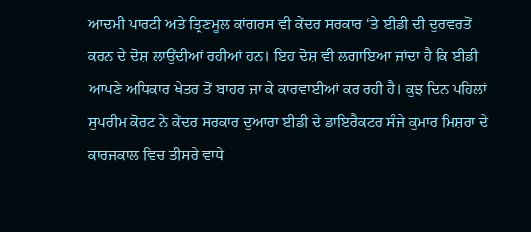ਆਦਮੀ ਪਾਰਟੀ ਅਤੇ ਤ੍ਰਿਣਮੂਲ ਕਾਂਗਰਸ ਵੀ ਕੇਂਦਰ ਸਰਕਾਰ ‘ਤੇ ਈਡੀ ਦੀ ਦੁਰਵਰਤੋਂ ਕਰਨ ਦੇ ਦੋਸ਼ ਲਾਉਂਦੀਆਂ ਰਹੀਆਂ ਹਨ। ਇਹ ਦੋਸ਼ ਵੀ ਲਗਾਇਆ ਜਾਂਦਾ ਹੈ ਕਿ ਈਡੀ ਆਪਣੇ ਅਧਿਕਾਰ ਖੇਤਰ ਤੋਂ ਬਾਹਰ ਜਾ ਕੇ ਕਾਰਵਾਈਆਂ ਕਰ ਰਹੀ ਹੈ। ਕੁਝ ਦਿਨ ਪਹਿਲਾਂ ਸੁਪਰੀਮ ਕੋਰਟ ਨੇ ਕੇਂਦਰ ਸਰਕਾਰ ਦੁਆਰਾ ਈਡੀ ਦੇ ਡਾਇਰੈਕਟਰ ਸੰਜੇ ਕੁਮਾਰ ਮਿਸ਼ਰਾ ਦੇ ਕਾਰਜਕਾਲ ਵਿਚ ਤੀਸਰੇ ਵਾਧੇ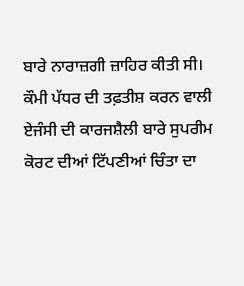ਬਾਰੇ ਨਾਰਾਜ਼ਗੀ ਜ਼ਾਹਿਰ ਕੀਤੀ ਸੀ। ਕੌਮੀ ਪੱਧਰ ਦੀ ਤਫ਼ਤੀਸ਼ ਕਰਨ ਵਾਲੀ ਏਜੰਸੀ ਦੀ ਕਾਰਜਸ਼ੈਲੀ ਬਾਰੇ ਸੁਪਰੀਮ ਕੋਰਟ ਦੀਆਂ ਟਿੱਪਣੀਆਂ ਚਿੰਤਾ ਦਾ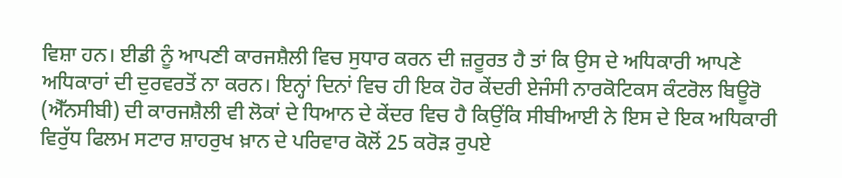ਵਿਸ਼ਾ ਹਨ। ਈਡੀ ਨੂੰ ਆਪਣੀ ਕਾਰਜਸ਼ੈਲੀ ਵਿਚ ਸੁਧਾਰ ਕਰਨ ਦੀ ਜ਼ਰੂਰਤ ਹੈ ਤਾਂ ਕਿ ਉਸ ਦੇ ਅਧਿਕਾਰੀ ਆਪਣੇ ਅਧਿਕਾਰਾਂ ਦੀ ਦੁਰਵਰਤੋਂ ਨਾ ਕਰਨ। ਇਨ੍ਹਾਂ ਦਿਨਾਂ ਵਿਚ ਹੀ ਇਕ ਹੋਰ ਕੇਂਦਰੀ ਏਜੰਸੀ ਨਾਰਕੋਟਿਕਸ ਕੰਟਰੋਲ ਬਿਊਰੋ (ਐੱਨਸੀਬੀ) ਦੀ ਕਾਰਜਸ਼ੈਲੀ ਵੀ ਲੋਕਾਂ ਦੇ ਧਿਆਨ ਦੇ ਕੇਂਦਰ ਵਿਚ ਹੈ ਕਿਉਂਕਿ ਸੀਬੀਆਈ ਨੇ ਇਸ ਦੇ ਇਕ ਅਧਿਕਾਰੀ ਵਿਰੁੱਧ ਫਿਲਮ ਸਟਾਰ ਸ਼ਾਹਰੁਖ ਖ਼ਾਨ ਦੇ ਪਰਿਵਾਰ ਕੋਲੋਂ 25 ਕਰੋੜ ਰੁਪਏ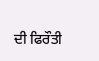ਦੀ ਫਿਰੌਤੀ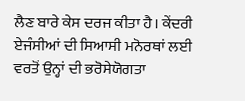ਲੈਣ ਬਾਰੇ ਕੇਸ ਦਰਜ ਕੀਤਾ ਹੈ। ਕੇਂਦਰੀ ਏਜੰਸੀਆਂ ਦੀ ਸਿਆਸੀ ਮਨੋਰਥਾਂ ਲਈ ਵਰਤੋਂ ਉਨ੍ਹਾਂ ਦੀ ਭਰੋਸੇਯੋਗਤਾ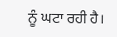ਨੂੰ ਘਟਾ ਰਹੀ ਹੈ।